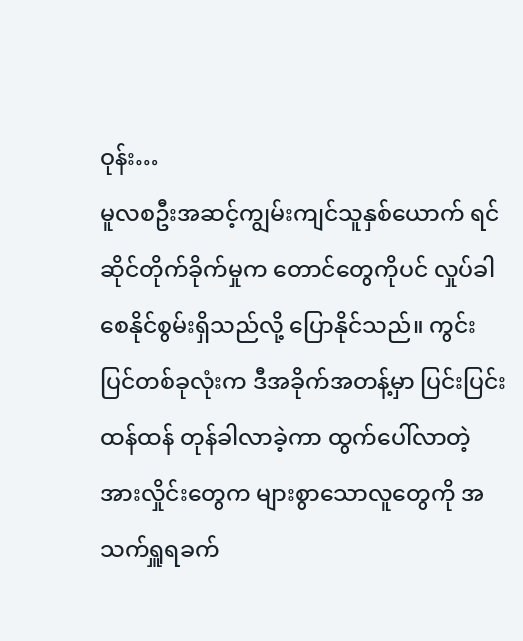ဝုန်း…
မူလစဦးအဆင့်ကျွမ်းကျင်သူနှစ်ယောက် ရင်ဆိုင်တိုက်ခိုက်မှုက တောင်တွေကိုပင် လှုပ်ခါစေနိုင်စွမ်းရှိသည်လို့ ပြောနိုင်သည်။ ကွင်းပြင်တစ်ခုလုံးက ဒီအခိုက်အတန့်မှာ ပြင်းပြင်းထန်ထန် တုန်ခါလာခဲ့ကာ ထွက်ပေါ်လာတဲ့အားလှိုင်းတွေက များစွာသောလူတွေကို အသက်ရှူရခက်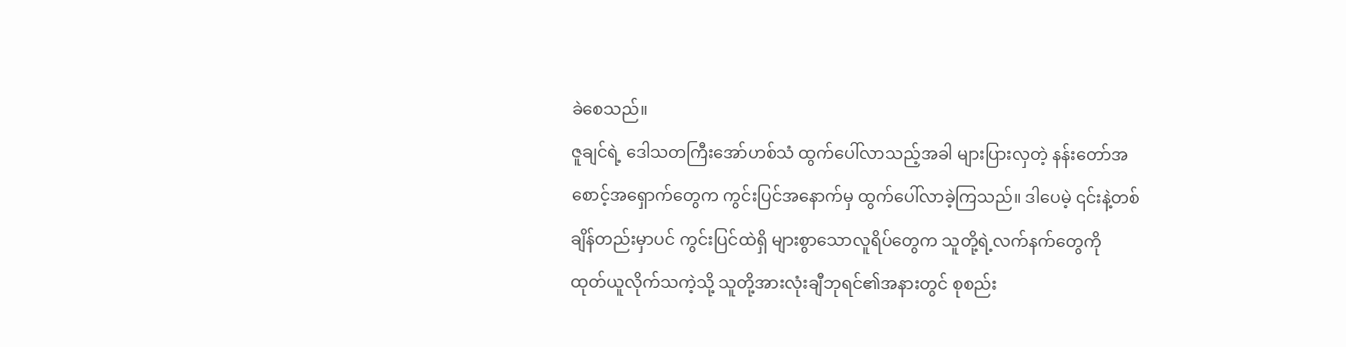ခဲစေသည်။
ဇူချင်ရဲ့ ဒေါသတကြီးအော်ဟစ်သံ ထွက်ပေါ်လာသည့်အခါ များပြားလှတဲ့ နန်းတော်အစောင့်အရှောက်တွေက ကွင်းပြင်အနောက်မှ ထွက်ပေါ်လာခဲ့ကြသည်။ ဒါပေမဲ့ ၎င်းနဲ့တစ်ချိန်တည်းမှာပင် ကွင်းပြင်ထဲရှိ များစွာသောလူရိပ်တွေက သူတို့ရဲ့လက်နက်တွေကို ထုတ်ယူလိုက်သကဲ့သို့ သူတို့အားလုံးချီဘုရင်၏အနားတွင် စုစည်း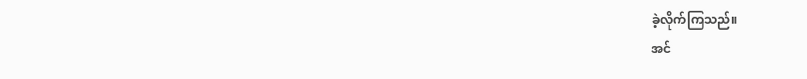ခဲ့လိုက်ကြသည်။
အင်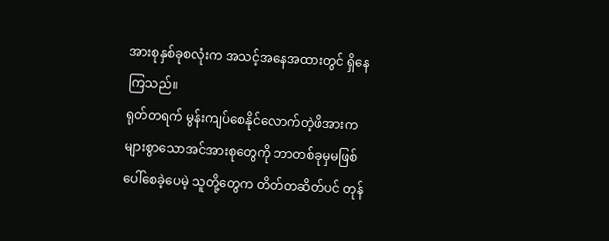အားစုနှစ်ခုစလုံးက အသင့်အနေအထားတွင် ရှိနေကြသည်။
ရုတ်တရက် မွန်းကျပ်စေနိုင်လောက်တဲ့ဖိအားက များစွာသောအင်အားစုတွေကို ဘာတစ်ခုမှမဖြစ်ပေါ်စေခဲ့ပေမဲ့ သူတို့တွေက တိတ်တဆိတ်ပင် တုန်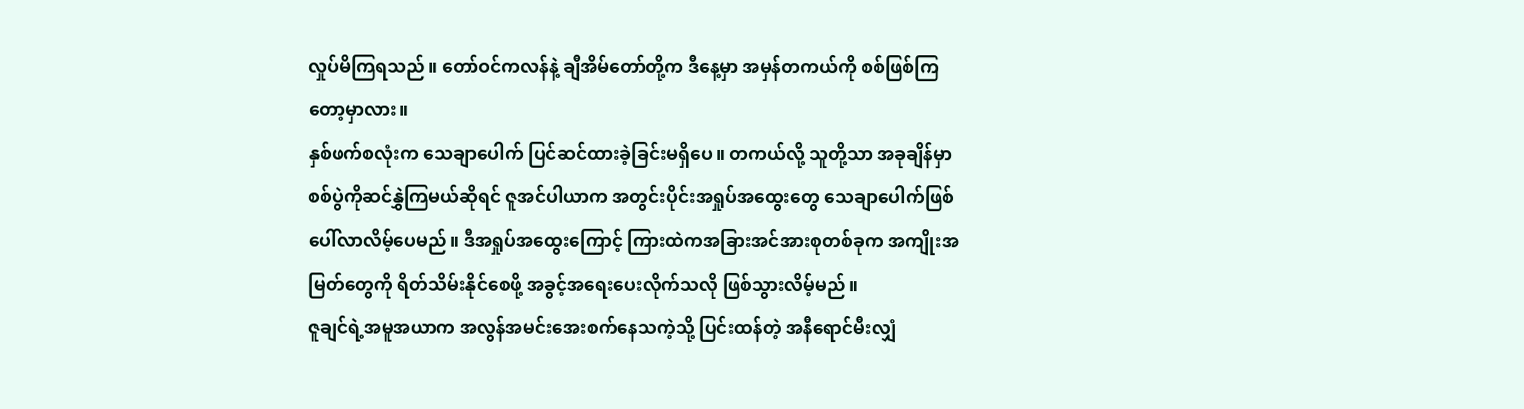လှုပ်မိကြရသည်။ တော်ဝင်ကလန်နဲ့ ချီအိမ်တော်တို့က ဒီနေ့မှာ အမှန်တကယ်ကို စစ်ဖြစ်ကြတော့မှာလား။
နှစ်ဖက်စလုံးက သေချာပေါက် ပြင်ဆင်ထားခဲ့ခြင်းမရှိပေ။ တကယ်လို့ သူတို့သာ အခုချိန်မှာ စစ်ပွဲကိုဆင်နွှဲကြမယ်ဆိုရင် ဇူအင်ပါယာက အတွင်းပိုင်းအရှုပ်အထွေးတွေ သေချာပေါက်ဖြစ်ပေါ်လာလိမ့်ပေမည်။ ဒီအရှုပ်အထွေးကြောင့် ကြားထဲကအခြားအင်အားစုတစ်ခုက အကျိုးအမြတ်တွေကို ရိတ်သိမ်းနိုင်စေဖို့ အခွင့်အရေးပေးလိုက်သလို ဖြစ်သွားလိမ့်မည်။
ဇူချင်ရဲ့အမူအယာက အလွန်အမင်းအေးစက်နေသကဲ့သို့ ပြင်းထန်တဲ့ အနီရောင်မီးလျှံ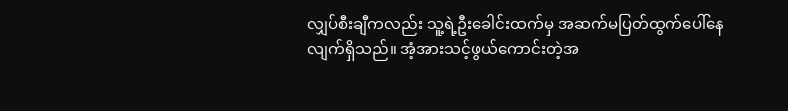လျှပ်စီးချီကလည်း သူ့ရဲ့ဦးခေါင်းထက်မှ အဆက်မပြတ်ထွက်ပေါ်နေလျက်ရှိသည်။ အံ့အားသင့်ဖွယ်ကောင်းတဲ့အ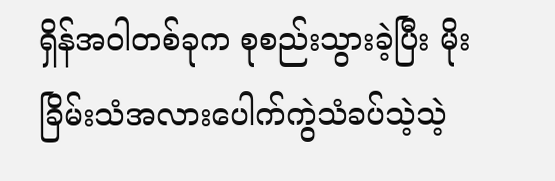ရှိန်အဝါတစ်ခုက စုစည်းသွားခဲ့ပြီး မိုးခြိမ်းသံအလားပေါက်ကွဲသံခပ်သဲ့သဲ့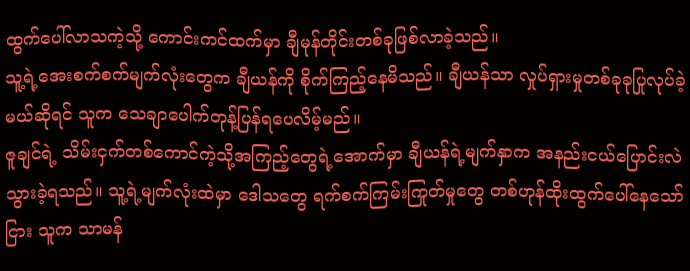ထွက်ပေါ်လာသကဲ့သို့ ကောင်းကင်ထက်မှာ ချီမုန်တိုင်းတစ်ခုဖြစ်လာခဲ့သည်။
သူ့ရဲ့အေးစက်စက်မျက်လုံးတွေက ချီယန်ကို စိုက်ကြည့်နေမိသည်။ ချီယန်သာ လှုပ်ရှားမှုတစ်ခုခုပြုလုပ်ခဲ့မယ်ဆိုရင် သူက သေချာပေါက်တုန့်ပြန်ရပေလိမ့်မည်။
ဇူချင်ရဲ့ သိမ်းငှက်တစ်ကောင်ကဲ့သို့အကြည့်တွေရဲ့အောက်မှာ ချီယန်ရဲ့မျက်နှာက အနည်းငယ်ပြောင်းလဲသွားခဲ့ရသည်။ သူ့ရဲ့မျက်လုံးထဲမှာ ဒေါသတွေ ရက်စက်ကြမ်းကြုတ်မှုတွေ တစ်ဟုန်ထိုးထွက်ပေါ်နေသော်ငြား သူက သာမန်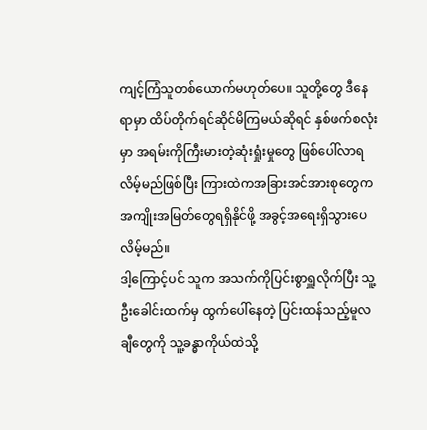ကျင့်ကြံသူတစ်ယောက်မဟုတ်ပေ။ သူတို့တွေ ဒီနေရာမှာ ထိပ်တိုက်ရင်ဆိုင်မိကြမယ်ဆိုရင် နှစ်ဖက်စလုံးမှာ အရမ်းကိုကြီးမားတဲ့ဆုံးရှုံးမှုတွေ ဖြစ်ပေါ်လာရလိမ့်မည်ဖြစ်ပြီး ကြားထဲကအခြားအင်အားစုတွေက အကျိုးအမြတ်တွေရရှိနိုင်ဖို့ အခွင့်အရေးရှိသွားပေလိမ့်မည်။
ဒါ့ကြောင့်ပင် သူက အသက်ကိုပြင်းစွာရှူလိုက်ပြီး သူ့ဦးခေါင်းထက်မှ ထွက်ပေါ်နေတဲ့ ပြင်းထန်သည့်မူလချီတွေကို သူ့ခန္ဓာကိုယ်ထဲသို့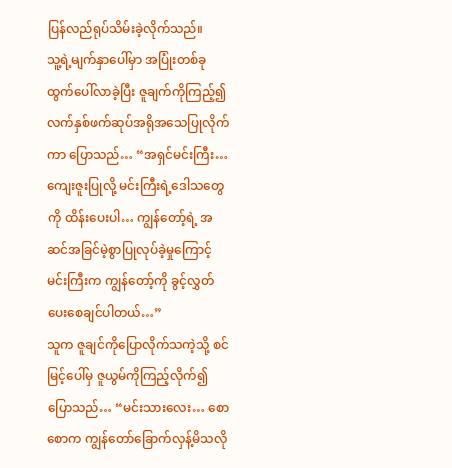ပြန်လည်ရုပ်သိမ်းခဲ့လိုက်သည်။
သူ့ရဲ့မျက်နှာပေါ်မှာ အပြုံးတစ်ခုထွက်ပေါ်လာခဲ့ပြီး ဇူချက်ကိုကြည့်၍လက်နှစ်ဖက်ဆုပ်အရိုအသေပြုလိုက်ကာ ပြောသည်… “အရှင်မင်းကြီး… ကျေးဇူးပြုလို့ မင်းကြီးရဲ့ဒေါသတွေကို ထိန်းပေးပါ… ကျွန်တော့်ရဲ့ အဆင်အခြင်မဲ့စွာပြုလုပ်ခဲ့မှုကြောင့် မင်းကြီးက ကျွန်တော့်ကို ခွင့်လွှတ်ပေးစေချင်ပါတယ်…”
သူက ဇူချင်ကိုပြောလိုက်သကဲ့သို့ စင်မြင့်ပေါ်မှ ဇူယွမ်ကိုကြည့်လိုက်၍ ပြောသည်… “မင်းသားလေး… စောစောက ကျွန်တော်ခြောက်လှန့်မိသလို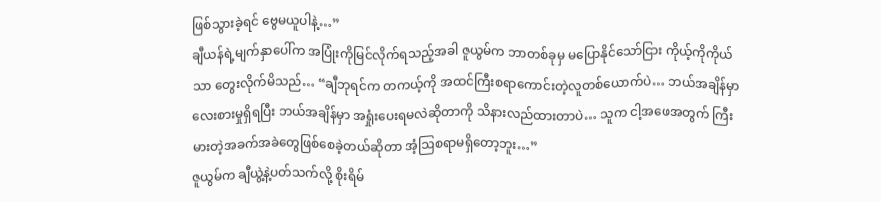ဖြစ်သွားခဲ့ရင် ဗွေမယူပါနဲ့…”
ချီယန်ရဲ့မျက်နှာပေါ်က အပြုံးကိုမြင်လိုက်ရသည့်အခါ ဇူယွမ်က ဘာတစ်ခုမှ မပြောနိုင်သော်ငြား ကိုယ့်ကိုကိုယ်သာ တွေးလိုက်မိသည်… “ချီဘုရင်က တကယ့်ကို အထင်ကြီးစရာကောင်းတဲ့လူတစ်ယောက်ပဲ… ဘယ်အချိန်မှာ လေးစားမှုရှိရပြီး ဘယ်အချိန်မှာ အရှုံးပေးရမလဲဆိုတာကို သိနားလည်ထားတာပဲ… သူက ငါ့အဖေအတွက် ကြီးမားတဲ့အခက်အခဲတွေဖြစ်စေခဲ့တယ်ဆိုတာ အံ့ဩစရာမရှိတော့ဘူး…”
ဇူယွမ်က ချီယွဲ့နဲ့ပတ်သက်လို့ စိုးရိမ်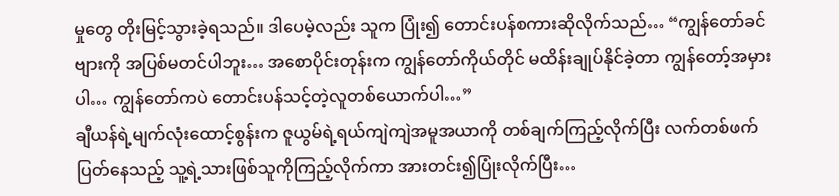မှုတွေ တိုးမြင့်သွားခဲ့ရသည်။ ဒါပေမဲ့လည်း သူက ပြုံး၍ တောင်းပန်စကားဆိုလိုက်သည်… “ကျွန်တော်ခင်ဗျားကို အပြစ်မတင်ပါဘူး… အစောပိုင်းတုန်းက ကျွန်တော်ကိုယ်တိုင် မထိန်းချုပ်နိုင်ခဲ့တာ ကျွန်တော့်အမှားပါ… ကျွန်တော်ကပဲ တောင်းပန်သင့်တဲ့လူတစ်ယောက်ပါ…”
ချီယန်ရဲ့မျက်လုံးထောင့်စွန်းက ဇူယွမ်ရဲ့ရယ်ကျဲကျဲအမူအယာကို တစ်ချက်ကြည့်လိုက်ပြီး လက်တစ်ဖက်ပြတ်နေသည့် သူ့ရဲ့သားဖြစ်သူကိုကြည့်လိုက်ကာ အားတင်း၍ပြုံးလိုက်ပြီး…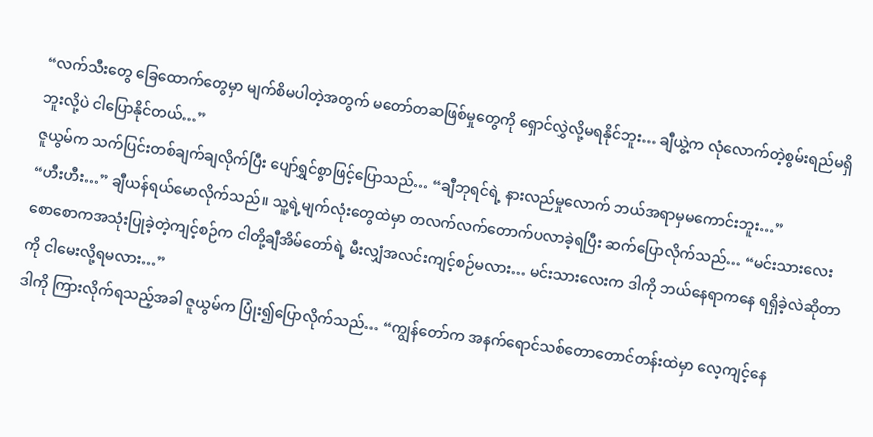“လက်သီးတွေ ခြေထောက်တွေမှာ မျက်စိမပါတဲ့အတွက် မတော်တဆဖြစ်မှုတွေကို ရှောင်လွှဲလို့မရနိုင်ဘူး… ချီယွဲ့က လုံလောက်တဲ့စွမ်းရည်မရှိဘူးလို့ပဲ ငါပြောနိုင်တယ်…”
ဇူယွမ်က သက်ပြင်းတစ်ချက်ချလိုက်ပြီး ပျော်ရွှင်စွာဖြင့်ပြောသည်… “ချီဘုရင်ရဲ့ နားလည်မှုလောက် ဘယ်အရာမှမကောင်းဘူး…”
“ဟီးဟီး…” ချီယန်ရယ်မောလိုက်သည်။ သူ့ရဲ့မျက်လုံးတွေထဲမှာ တလက်လက်တောက်ပလာခဲ့ရပြီး ဆက်ပြောလိုက်သည်… “မင်းသားလေး စောစောကအသုံးပြုခဲ့တဲ့ကျင့်စဉ်က ငါတို့ချီအိမ်တော်ရဲ့ မီးလျှံအလင်းကျင့်စဉ်မလား… မင်းသားလေးက ဒါကို ဘယ်နေရာကနေ ရရှိခဲ့လဲဆိုတာကို ငါမေးလို့ရမလား…”
ဒါကို ကြားလိုက်ရသည့်အခါ ဇူယွမ်က ပြုံး၍ပြောလိုက်သည်… “ကျွန်တော်က အနက်ရောင်သစ်တောတောင်တန်းထဲမှာ လေ့ကျင့်နေ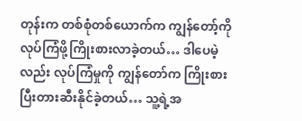တုန်းက တစ်စုံတစ်ယောက်က ကျွန်တော့်ကို လုပ်ကြံဖို့ကြိုးစားလာခဲ့တယ်… ဒါပေမဲ့လည်း လုပ်ကြံမှုကို ကျွန်တော်က ကြိုးစားပြီးတားဆီးနိုင်ခဲ့တယ်… သူ့ရဲ့အ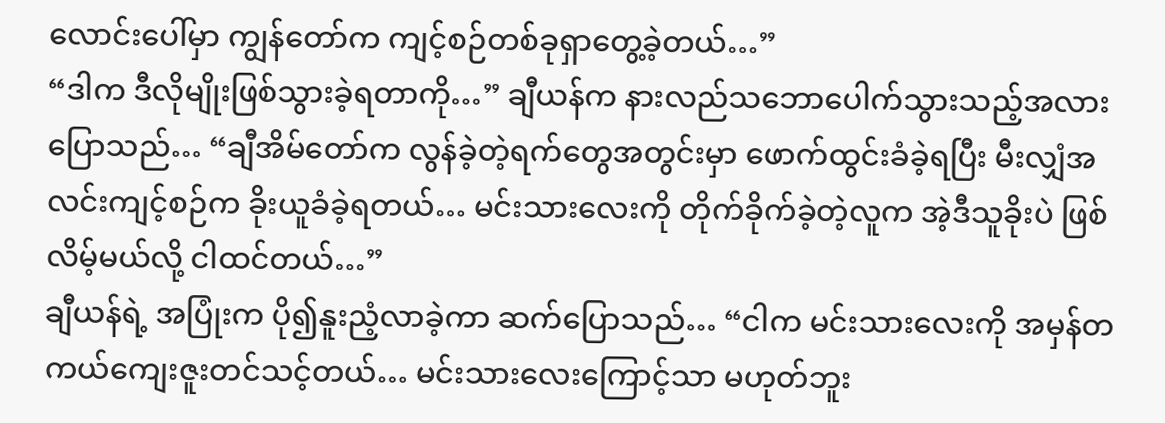လောင်းပေါ်မှာ ကျွန်တော်က ကျင့်စဉ်တစ်ခုရှာတွေ့ခဲ့တယ်…”
“ဒါက ဒီလိုမျိုးဖြစ်သွားခဲ့ရတာကို…” ချီယန်က နားလည်သဘောပေါက်သွားသည့်အလား ပြောသည်… “ချီအိမ်တော်က လွန်ခဲ့တဲ့ရက်တွေအတွင်းမှာ ဖောက်ထွင်းခံခဲ့ရပြီး မီးလျှံအလင်းကျင့်စဉ်က ခိုးယူခံခဲ့ရတယ်… မင်းသားလေးကို တိုက်ခိုက်ခဲ့တဲ့လူက အဲ့ဒီသူခိုးပဲ ဖြစ်လိမ့်မယ်လို့ ငါထင်တယ်…”
ချီယန်ရဲ့ အပြုံးက ပို၍နူးညံ့လာခဲ့ကာ ဆက်ပြောသည်… “ငါက မင်းသားလေးကို အမှန်တကယ်ကျေးဇူးတင်သင့်တယ်… မင်းသားလေးကြောင့်သာ မဟုတ်ဘူး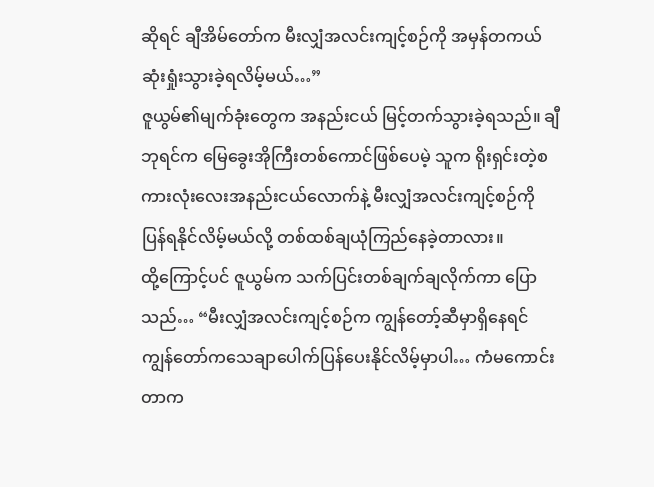ဆိုရင် ချီအိမ်တော်က မီးလျှံအလင်းကျင့်စဉ်ကို အမှန်တကယ်ဆုံးရှုံးသွားခဲ့ရလိမ့်မယ်…”
ဇူယွမ်၏မျက်ခုံးတွေက အနည်းငယ် မြင့်တက်သွားခဲ့ရသည်။ ချီဘုရင်က မြေခွေးအိုကြီးတစ်ကောင်ဖြစ်ပေမဲ့ သူက ရိုးရှင်းတဲ့စကားလုံးလေးအနည်းငယ်လောက်နဲ့ မီးလျှံအလင်းကျင့်စဉ်ကို ပြန်ရနိုင်လိမ့်မယ်လို့ တစ်ထစ်ချယုံကြည်နေခဲ့တာလား။
ထို့ကြောင့်ပင် ဇူယွမ်က သက်ပြင်းတစ်ချက်ချလိုက်ကာ ပြောသည်… “မီးလျှံအလင်းကျင့်စဉ်က ကျွန်တော့်ဆီမှာရှိနေရင် ကျွန်တော်ကသေချာပေါက်ပြန်ပေးနိုင်လိမ့်မှာပါ… ကံမကောင်းတာက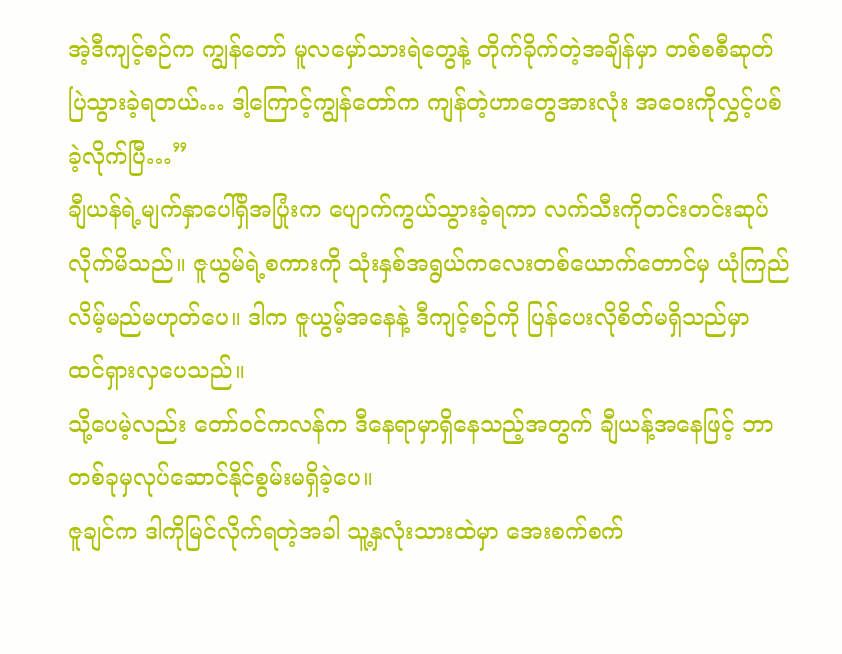အဲ့ဒီကျင့်စဉ်က ကျွန်တော် မူလမှော်သားရဲတွေနဲ့ တိုက်ခိုက်တဲ့အချိန်မှာ တစ်စစီဆုတ်ပြဲသွားခဲ့ရတယ်… ဒါ့ကြောင့်ကျွန်တော်က ကျန်တဲ့ဟာတွေအားလုံး အဝေးကိုလွှင့်ပစ်ခဲ့လိုက်ပြီ…”
ချီယန်ရဲ့မျက်နှာပေါ်ရှိအပြုံးက ပျောက်ကွယ်သွားခဲ့ရကာ လက်သီးကိုတင်းတင်းဆုပ်လိုက်မိသည်။ ဇူယွမ်ရဲ့စကားကို သုံးနှစ်အရွယ်ကလေးတစ်ယောက်တောင်မှ ယုံကြည်လိမ့်မည်မဟုတ်ပေ။ ဒါက ဇူယွမ့်အနေနဲ့ ဒီကျင့်စဉ်ကို ပြန်ပေးလိုစိတ်မရှိသည်မှာ ထင်ရှားလှပေသည်။
သို့ပေမဲ့လည်း တော်ဝင်ကလန်က ဒီနေရာမှာရှိနေသည့်အတွက် ချီယန့်အနေဖြင့် ဘာတစ်ခုမှလုပ်ဆောင်နိုင်စွမ်းမရှိခဲ့ပေ။
ဇူချင်က ဒါကိုမြင်လိုက်ရတဲ့အခါ သူ့နှလုံးသားထဲမှာ အေးစက်စက်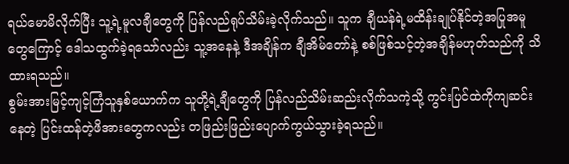ရယ်မောမိလိုက်ပြီး သူ့ရဲ့မူလချီတွေကို ပြန်လည်ရုပ်သိမ်းခဲ့လိုက်သည်။ သူက ချီယန်ရဲ့မထိန်းချုပ်နိုင်တဲ့အပြုအမူတွေကြောင့် ဒေါသထွက်ခဲ့ရသော်လည်း သူ့အနေနဲ့ ဒီအချိန်က ချီအိမ်တော်နဲ့ စစ်ဖြစ်သင့်တဲ့အချိန်မဟုတ်သည်ကို သိထားရသည်။
စွမ်းအားမြင့်ကျင့်ကြံသူနှစ်ယောက်က သူတို့ရဲ့ချီတွေကို ပြန်လည်သိမ်းဆည်းလိုက်သကဲ့သို့ ကွင်းပြင်ထဲကိုကျဆင်းနေတဲ့ ပြင်းထန်တဲ့ဖိအားတွေကလည်း တဖြည်းဖြည်းပျောက်ကွယ်သွားခဲ့ရသည်။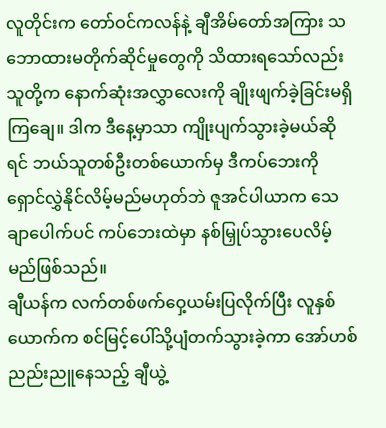လူတိုင်းက တော်ဝင်ကလန်နဲ့ ချီအိမ်တော်အကြား သဘောထားမတိုက်ဆိုင်မှုတွေကို သိထားရသော်လည်း သူတို့က နောက်ဆုံးအလွှာလေးကို ချိုးဖျက်ခဲ့ခြင်းမရှိကြချေ။ ဒါက ဒီနေ့မှာသာ ကျိုးပျက်သွားခဲ့မယ်ဆိုရင် ဘယ်သူတစ်ဦးတစ်ယောက်မှ ဒီကပ်ဘေးကို ရှောင်လွှဲနိုင်လိမ့်မည်မဟုတ်ဘဲ ဇူအင်ပါယာက သေချာပေါက်ပင် ကပ်ဘေးထဲမှာ နစ်မြှုပ်သွားပေလိမ့်မည်ဖြစ်သည်။
ချီယန်က လက်တစ်ဖက်ဝှေ့ယမ်းပြလိုက်ပြီး လူနှစ်ယောက်က စင်မြင့်ပေါ်သို့ပျံတက်သွားခဲ့ကာ အော်ဟစ်ညည်းညူနေသည့် ချီယွဲ့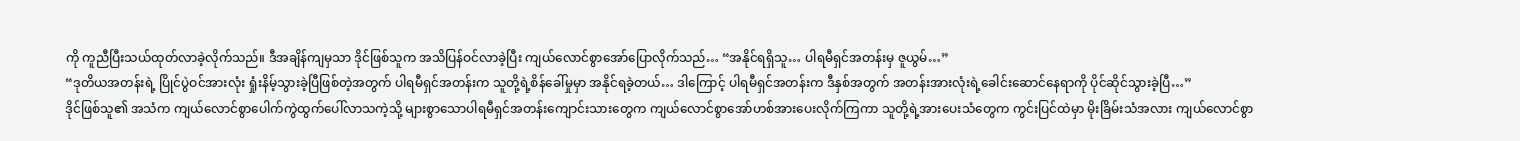ကို ကူညီပြီးသယ်ထုတ်လာခဲ့လိုက်သည်။ ဒီအချိန်ကျမှသာ ဒိုင်ဖြစ်သူက အသိပြန်ဝင်လာခဲ့ပြီး ကျယ်လောင်စွာအော်ပြောလိုက်သည်… “အနိုင်ရရှိသူ… ပါရမီရှင်အတန်းမှ ဇူယွမ်…”
“ဒုတိယအတန်းရဲ့ ပြိုင်ပွဲဝင်အားလုံး ရှုံးနိမ့်သွားခဲ့ပြီဖြစ်တဲ့အတွက် ပါရမီရှင်အတန်းက သူတို့ရဲ့စိန်ခေါ်မှုမှာ အနိုင်ရခဲ့တယ်… ဒါကြောင့် ပါရမီရှင်အတန်းက ဒီနှစ်အတွက် အတန်းအားလုံးရဲ့ခေါင်းဆောင်နေရာကို ပိုင်ဆိုင်သွားခဲ့ပြီ…”
ဒိုင်ဖြစ်သူ၏ အသံက ကျယ်လောင်စွာပေါက်ကွဲထွက်ပေါ်လာသကဲ့သို့ များစွာသောပါရမီရှင်အတန်းကျောင်းသားတွေက ကျယ်လောင်စွာအော်ဟစ်အားပေးလိုက်ကြကာ သူတို့ရဲ့အားပေးသံတွေက ကွင်းပြင်ထဲမှာ မိုးခြိမ်းသံအလား ကျယ်လောင်စွာ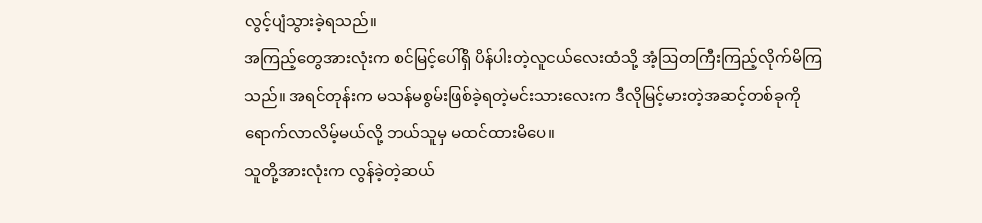လွင့်ပျံသွားခဲ့ရသည်။
အကြည့်တွေအားလုံးက စင်မြင့်ပေါ်ရှိ ပိန်ပါးတဲ့လူငယ်လေးထံသို့ အံ့ဩတကြီးကြည့်လိုက်မိကြသည်။ အရင်တုန်းက မသန်မစွမ်းဖြစ်ခဲ့ရတဲ့မင်းသားလေးက ဒီလိုမြင့်မားတဲ့အဆင့်တစ်ခုကို ရောက်လာလိမ့်မယ်လို့ ဘယ်သူမှ မထင်ထားမိပေ။
သူတို့အားလုံးက လွန်ခဲ့တဲ့ဆယ်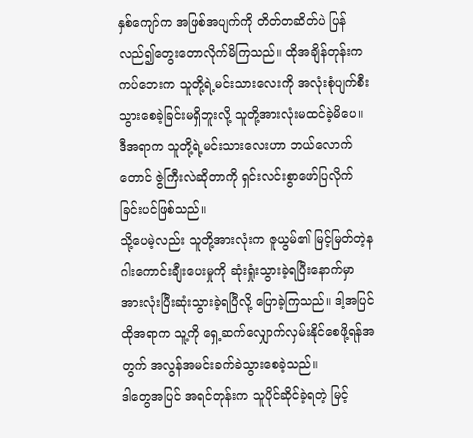နှစ်ကျော်က အဖြစ်အပျက်ကို တိတ်တဆိတ်ပဲ ပြန်လည်၍တွေးတောလိုက်မိကြသည်။ ထိုအချိန်တုန်းက ကပ်ဘေးက သူတို့ရဲ့မင်းသားလေးကို အလုံးစုံပျက်စီးသွားစေခဲ့ခြင်းမရှိဘူးလို့ သူတို့အားလုံးမထင်ခဲ့မိပေ။ ဒီအရာက သူတို့ရဲ့မင်းသားလေးဟာ ဘယ်လောက်တောင် ဇွဲကြီးလဲဆိုတာကို ရှင်းလင်းစွာဖော်ပြလိုက်ခြင်းပင်ဖြစ်သည်။
သို့ပေမဲ့လည်း သူတို့အားလုံးက ဇူယွမ်၏ မြင့်မြတ်တဲ့နဂါးကောင်းချီးပေးမှုကို ဆုံးရှုံးသွားခဲ့ရပြီးနောက်မှာ အားလုံးပြီးဆုံးသွားခဲ့ရပြီလို့ ပြောခဲ့ကြသည်။ ဒါ့အပြင် ထိုအရာက သူ့ကို ရှေ့ဆက်လျှောက်လှမ်းနိုင်စေဖို့ရန်အတွက် အလွန်အမင်းခက်ခဲသွားစေခဲ့သည်။
ဒါတွေအပြင် အရင်တုန်းက သူပိုင်ဆိုင်ခဲ့ရတဲ့ မြင့်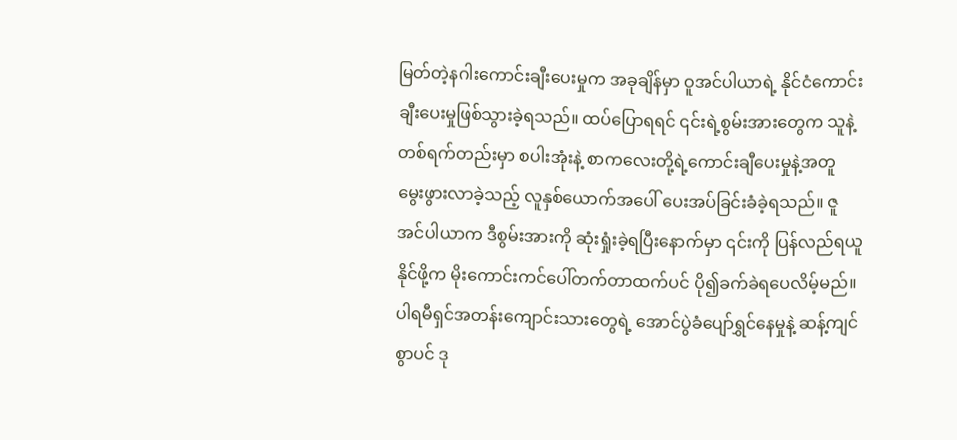မြတ်တဲ့နဂါးကောင်းချီးပေးမှုက အခုချိန်မှာ ဝူအင်ပါယာရဲ့ နိုင်ငံကောင်းချီးပေးမှုဖြစ်သွားခဲ့ရသည်။ ထပ်ပြောရရင် ၎င်းရဲ့စွမ်းအားတွေက သူနဲ့တစ်ရက်တည်းမှာ စပါးအုံးနဲ့ စာကလေးတို့ရဲ့ကောင်းချီပေးမှုနဲ့အတူ မွေးဖွားလာခဲ့သည့် လူနှစ်ယောက်အပေါ် ပေးအပ်ခြင်းခံခဲ့ရသည်။ ဇူအင်ပါယာက ဒီစွမ်းအားကို ဆုံးရှုံးခဲ့ရပြီးနောက်မှာ ၎င်းကို ပြန်လည်ရယူနိုင်ဖို့က မိုးကောင်းကင်ပေါ်တက်တာထက်ပင် ပို၍ခက်ခဲရပေလိမ့်မည်။
ပါရမီရှင်အတန်းကျောင်းသားတွေရဲ့ အောင်ပွဲခံပျော်ရွှင်နေမှုနဲ့ ဆန့်ကျင်စွာပင် ဒု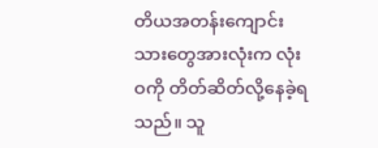တိယအတန်းကျောင်းသားတွေအားလုံးက လုံးဝကို တိတ်ဆိတ်လို့နေခဲ့ရသည်။ သူ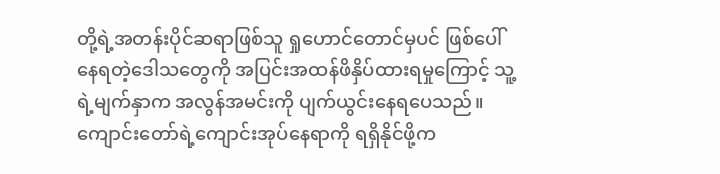တို့ရဲ့အတန်းပိုင်ဆရာဖြစ်သူ ရှုဟောင်တောင်မှပင် ဖြစ်ပေါ်နေရတဲ့ဒေါသတွေကို အပြင်းအထန်ဖိနှိပ်ထားရမှုကြောင့် သူ့ရဲ့မျက်နှာက အလွန်အမင်းကို ပျက်ယွင်းနေရပေသည်။
ကျောင်းတော်ရဲ့ကျောင်းအုပ်နေရာကို ရရှိနိုင်ဖို့က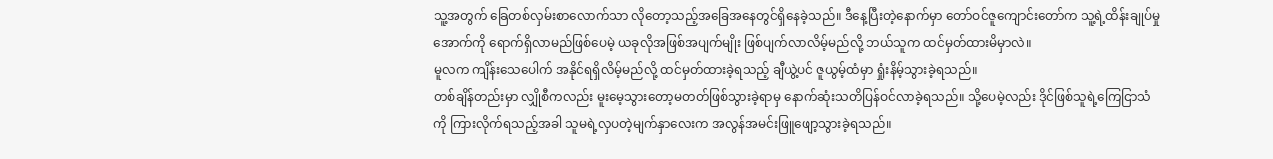သူ့အတွက် ခြေတစ်လှမ်းစာလောက်သာ လိုတော့သည့်အခြေအနေတွင်ရှိနေခဲ့သည်။ ဒီနေ့ပြီးတဲ့နောက်မှာ တော်ဝင်ဇူကျောင်းတော်က သူ့ရဲ့ထိန်းချုပ်မှုအောက်ကို ရောက်ရှိလာမည်ဖြစ်ပေမဲ့ ယခုလိုအဖြစ်အပျက်မျိုး ဖြစ်ပျက်လာလိမ့်မည်လို့ ဘယ်သူက ထင်မှတ်ထားမိမှာလဲ။
မူလက ကျိန်းသေပေါက် အနိုင်ရရှိလိမ့်မည်လို့ ထင်မှတ်ထားခဲ့ရသည့် ချီယွဲ့ပင် ဇူယွမ့်ထံမှာ ရှုံးနိမ့်သွားခဲ့ရသည်။
တစ်ချိန်တည်းမှာ လျှိုစီကလည်း မူးမေ့သွားတော့မတတ်ဖြစ်သွားခဲ့ရာမှ နောက်ဆုံးသတိပြန်ဝင်လာခဲ့ရသည်။ သို့ပေမဲ့လည်း ဒိုင်ဖြစ်သူရဲ့ကြေငြာသံကို ကြားလိုက်ရသည့်အခါ သူမရဲ့လှပတဲ့မျက်နှာလေးက အလွန်အမင်းဖြူဖျော့သွားခဲ့ရသည်။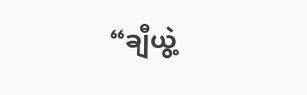“ချီယွဲ့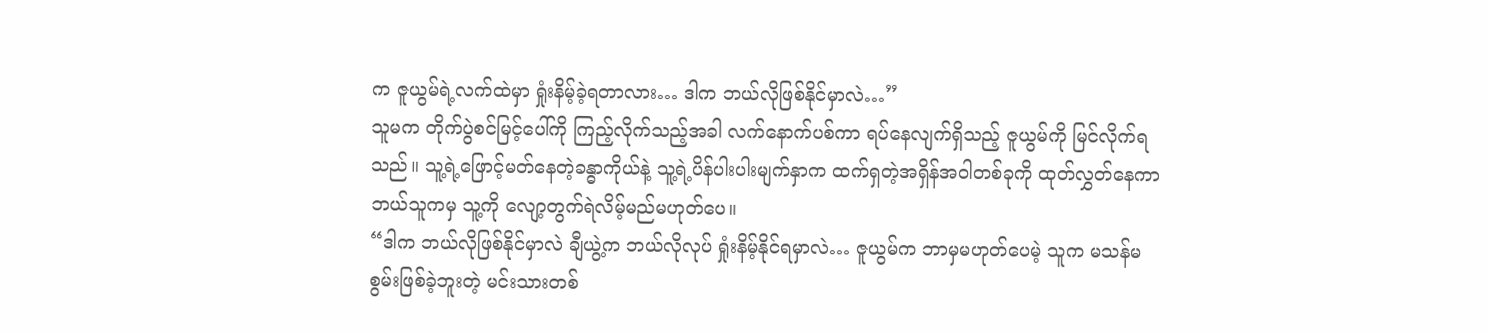က ဇူယွမ်ရဲ့လက်ထဲမှာ ရှုံးနိမ့်ခဲ့ရတာလား… ဒါက ဘယ်လိုဖြစ်နိုင်မှာလဲ…”
သူမက တိုက်ပွဲစင်မြင့်ပေါ်ကို ကြည့်လိုက်သည့်အခါ လက်နောက်ပစ်ကာ ရပ်နေလျက်ရှိသည့် ဇူယွမ်ကို မြင်လိုက်ရသည်။ သူ့ရဲ့ဖြောင့်မတ်နေတဲ့ခန္ဓာကိုယ်နဲ့ သူ့ရဲ့ပိန်ပါးပါးမျက်နှာက ထက်ရှတဲ့အရှိန်အဝါတစ်ခုကို ထုတ်လွှတ်နေကာ ဘယ်သူကမှ သူ့ကို လျော့တွက်ရဲလိမ့်မည်မဟုတ်ပေ။
“ဒါက ဘယ်လိုဖြစ်နိုင်မှာလဲ ချီယွဲ့က ဘယ်လိုလုပ် ရှုံးနိမ့်နိုင်ရမှာလဲ… ဇူယွမ်က ဘာမှမဟုတ်ပေမဲ့ သူက မသန်မစွမ်းဖြစ်ခဲ့ဘူးတဲ့ မင်းသားတစ်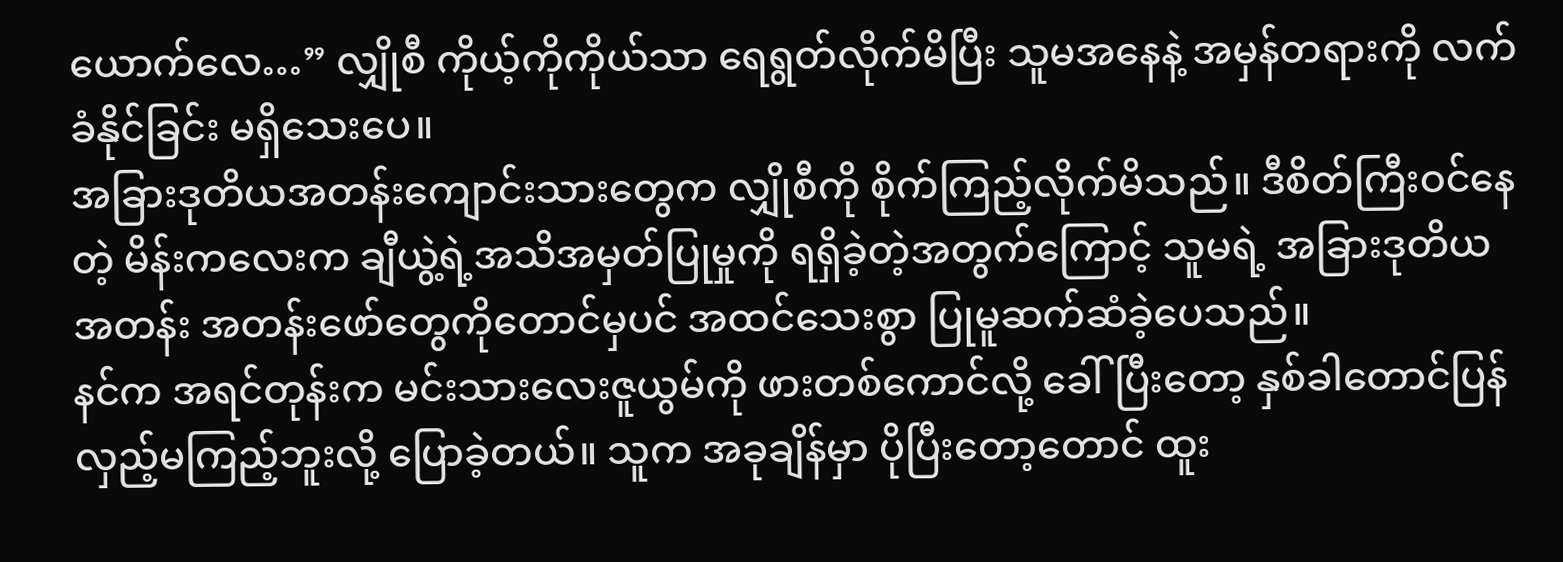ယောက်လေ…” လျှိုစီ ကိုယ့်ကိုကိုယ်သာ ရေရွတ်လိုက်မိပြီး သူမအနေနဲ့ အမှန်တရားကို လက်ခံနိုင်ခြင်း မရှိသေးပေ။
အခြားဒုတိယအတန်းကျောင်းသားတွေက လျှိုစီကို စိုက်ကြည့်လိုက်မိသည်။ ဒီစိတ်ကြီးဝင်နေတဲ့ မိန်းကလေးက ချီယွဲ့ရဲ့အသိအမှတ်ပြုမှုကို ရရှိခဲ့တဲ့အတွက်ကြောင့် သူမရဲ့ အခြားဒုတိယအတန်း အတန်းဖော်တွေကိုတောင်မှပင် အထင်သေးစွာ ပြုမူဆက်ဆံခဲ့ပေသည်။
နင်က အရင်တုန်းက မင်းသားလေးဇူယွမ်ကို ဖားတစ်ကောင်လို့ ခေါ်ပြီးတော့ နှစ်ခါတောင်ပြန်လှည့်မကြည့်ဘူးလို့ ပြောခဲ့တယ်။ သူက အခုချိန်မှာ ပိုပြီးတော့တောင် ထူး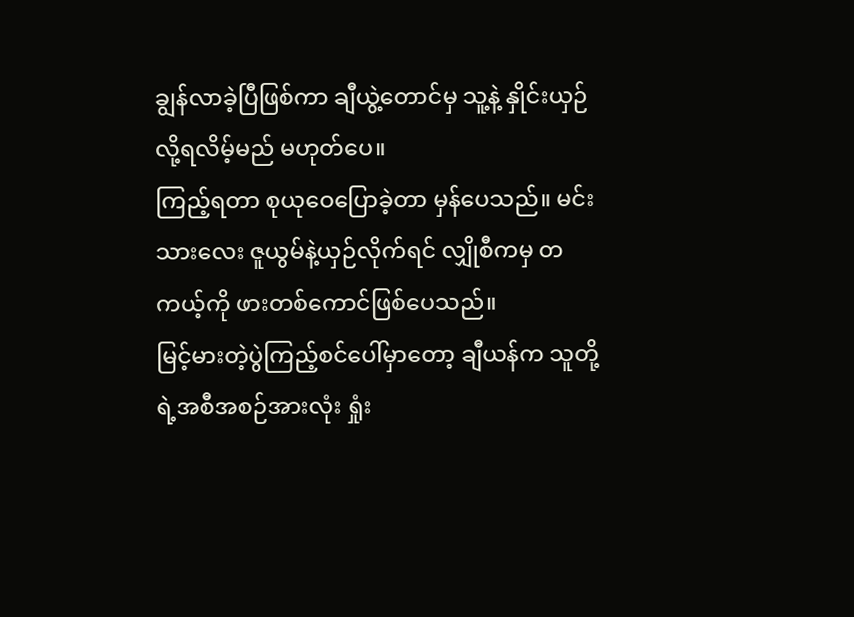ချွန်လာခဲ့ပြီဖြစ်ကာ ချီယွဲ့တောင်မှ သူ့နဲ့ နှိုင်းယှဉ်လို့ရလိမ့်မည် မဟုတ်ပေ။
ကြည့်ရတာ စုယုဝေပြောခဲ့တာ မှန်ပေသည်။ မင်းသားလေး ဇူယွမ်နဲ့ယှဉ်လိုက်ရင် လျှိုစီကမှ တကယ့်ကို ဖားတစ်ကောင်ဖြစ်ပေသည်။
မြင့်မားတဲ့ပွဲကြည့်စင်ပေါ်မှာတော့ ချီယန်က သူတို့ရဲ့အစီအစဉ်အားလုံး ရှုံး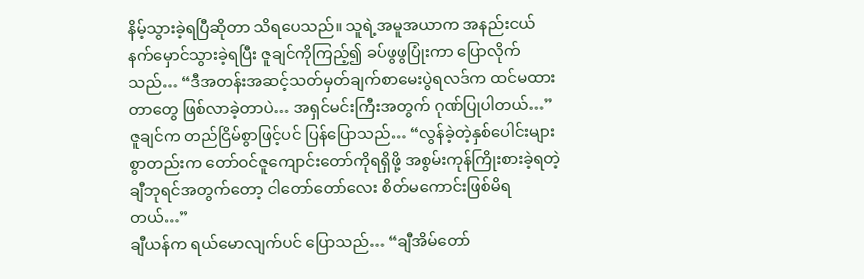နိမ့်သွားခဲ့ရပြီဆိုတာ သိရပေသည်။ သူရဲ့အမူအယာက အနည်းငယ်နက်မှောင်သွားခဲ့ရပြီး ဇူချင်ကိုကြည့်၍ ခပ်ဖွဖွပြုံးကာ ပြောလိုက်သည်… “ဒီအတန်းအဆင့်သတ်မှတ်ချက်စာမေးပွဲရလဒ်က ထင်မထားတာတွေ ဖြစ်လာခဲ့တာပဲ… အရှင်မင်းကြီးအတွက် ဂုဏ်ပြုပါတယ်…”
ဇူချင်က တည်ငြိမ်စွာဖြင့်ပင် ပြန်ပြောသည်… “လွန်ခဲ့တဲ့နှစ်ပေါင်းများစွာတည်းက တော်ဝင်ဇူကျောင်းတော်ကိုရရှိဖို့ အစွမ်းကုန်ကြိုးစားခဲ့ရတဲ့ ချီဘုရင်အတွက်တော့ ငါတော်တော်လေး စိတ်မကောင်းဖြစ်မိရတယ်…”
ချီယန်က ရယ်မောလျက်ပင် ပြောသည်… “ချီအိမ်တော်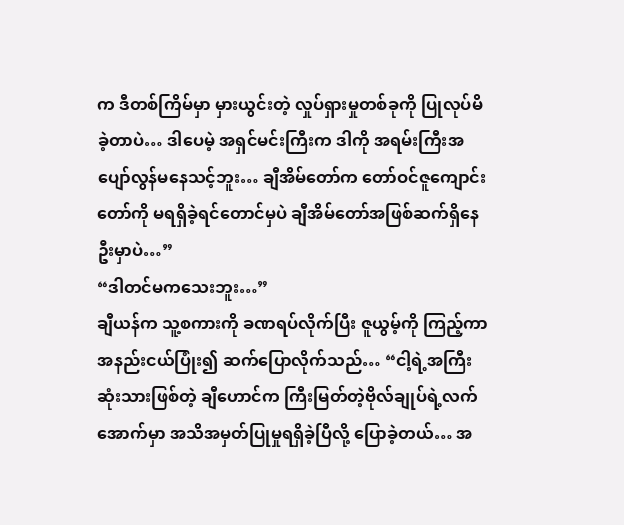က ဒီတစ်ကြိမ်မှာ မှားယွင်းတဲ့ လှုပ်ရှားမှုတစ်ခုကို ပြုလုပ်မိခဲ့တာပဲ… ဒါပေမဲ့ အရှင်မင်းကြီးက ဒါကို အရမ်းကြီးအပျော်လွန်မနေသင့်ဘူး… ချီအိမ်တော်က တော်ဝင်ဇူကျောင်းတော်ကို မရရှိခဲ့ရင်တောင်မှပဲ ချီအိမ်တော်အဖြစ်ဆက်ရှိနေဦးမှာပဲ…”
“ဒါတင်မကသေးဘူး…”
ချီယန်က သူ့စကားကို ခဏရပ်လိုက်ပြီး ဇူယွမ့်ကို ကြည့်ကာ အနည်းငယ်ပြုံး၍ ဆက်ပြောလိုက်သည်… “ငါ့ရဲ့အကြီးဆုံးသားဖြစ်တဲ့ ချီဟောင်က ကြီးမြတ်တဲ့ဗိုလ်ချုပ်ရဲ့လက်အောက်မှာ အသိအမှတ်ပြုမှုရရှိခဲ့ပြီလို့ ပြောခဲ့တယ်… အ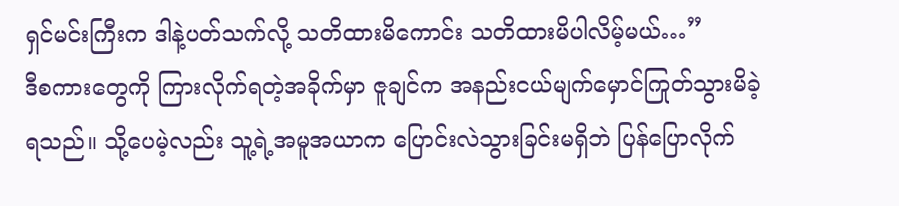ရှင်မင်းကြီးက ဒါနဲ့ပတ်သက်လို့ သတိထားမိကောင်း သတိထားမိပါလိမ့်မယ်…”
ဒီစကားတွေကို ကြားလိုက်ရတဲ့အခိုက်မှာ ဇူချင်က အနည်းငယ်မျက်မှောင်ကြုတ်သွားမိခဲ့ရသည်။ သို့ပေမဲ့လည်း သူ့ရဲ့အမူအယာက ပြောင်းလဲသွားခြင်းမရှိဘဲ ပြန်ပြောလိုက်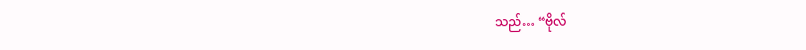သည်… “ဗိုလ်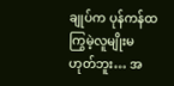ချုပ်က ပုန်ကန်ထကြွမဲ့လူမျိုးမဟုတ်ဘူး… အ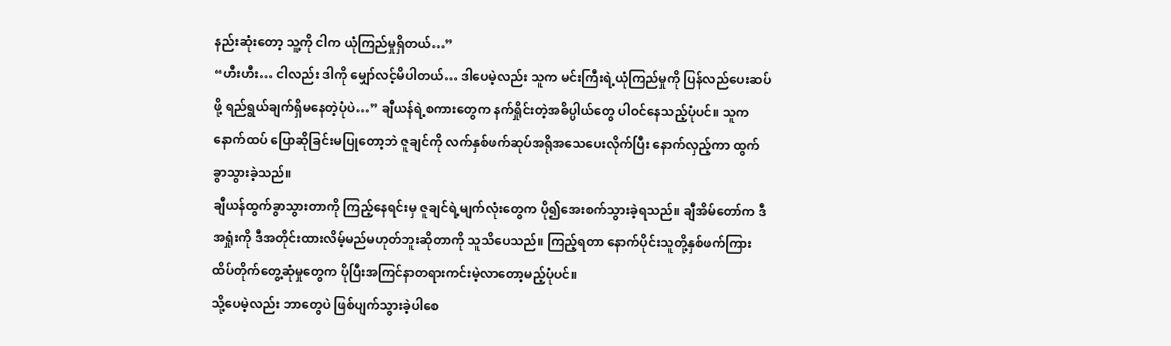နည်းဆုံးတော့ သူ့ကို ငါက ယုံကြည်မှုရှိတယ်…”
“ဟီးဟီး… ငါလည်း ဒါကို မျှော်လင့်မိပါတယ်… ဒါပေမဲ့လည်း သူက မင်းကြီးရဲ့ယုံကြည်မှုကို ပြန်လည်ပေးဆပ်ဖို့ ရည်ရွယ်ချက်ရှိမနေတဲ့ပုံပဲ…” ချီယန်ရဲ့စကားတွေက နက်ရှိုင်းတဲ့အဓိပ္ပါယ်တွေ ပါဝင်နေသည့်ပုံပင်။ သူက နောက်ထပ် ပြောဆိုခြင်းမပြုတော့ဘဲ ဇူချင်ကို လက်နှစ်ဖက်ဆုပ်အရိုအသေပေးလိုက်ပြီး နောက်လှည့်ကာ ထွက်ခွာသွားခဲ့သည်။
ချီယန်ထွက်ခွာသွားတာကို ကြည့်နေရင်းမှ ဇူချင်ရဲ့မျက်လုံးတွေက ပို၍အေးစက်သွားခဲ့ရသည်။ ချီအိမ်တော်က ဒီအရှုံးကို ဒီအတိုင်းထားလိမ့်မည်မဟုတ်ဘူးဆိုတာကို သူသိပေသည်။ ကြည့်ရတာ နောက်ပိုင်းသူတို့နှစ်ဖက်ကြား ထိပ်တိုက်တွေ့ဆုံမှုတွေက ပိုပြီးအကြင်နာတရားကင်းမဲ့လာတော့မည့်ပုံပင်။
သို့ပေမဲ့လည်း ဘာတွေပဲ ဖြစ်ပျက်သွားခဲ့ပါစေ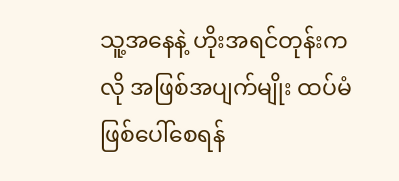သူ့အနေနဲ့ ဟိုးအရင်တုန်းကလို အဖြစ်အပျက်မျိုး ထပ်မံဖြစ်ပေါ်စေရန်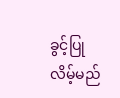ခွင့်ပြုလိမ့်မည်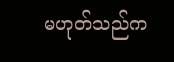မဟုတ်သည်က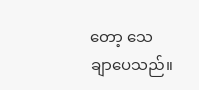တော့ သေချာပေသည်။